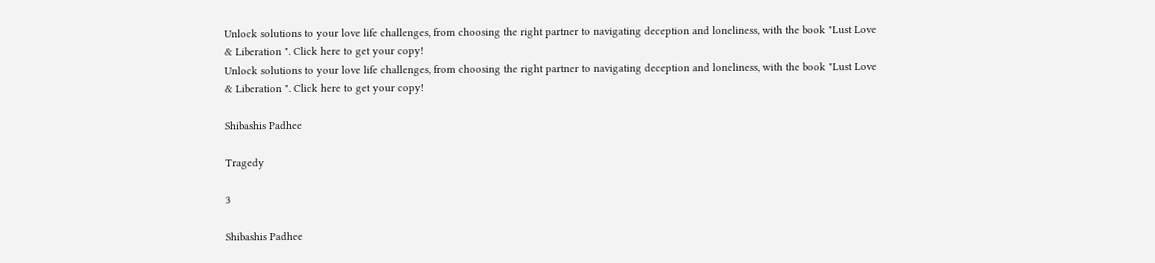Unlock solutions to your love life challenges, from choosing the right partner to navigating deception and loneliness, with the book "Lust Love & Liberation ". Click here to get your copy!
Unlock solutions to your love life challenges, from choosing the right partner to navigating deception and loneliness, with the book "Lust Love & Liberation ". Click here to get your copy!

Shibashis Padhee

Tragedy

3

Shibashis Padhee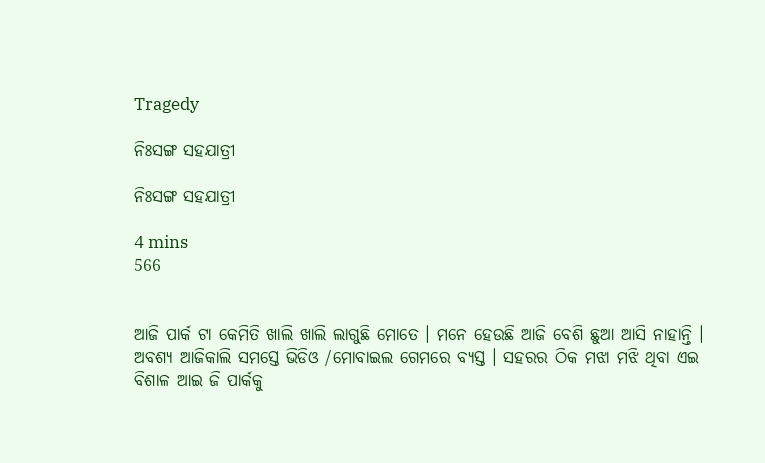Tragedy

ନିଃସଙ୍ଗ ସହଯାତ୍ରୀ

ନିଃସଙ୍ଗ ସହଯାତ୍ରୀ

4 mins
566


ଆଜି ପାର୍କ ଟା କେମିତି ଖାଲି ଖାଲି ଲାଗୁଛି ମୋତେ । ମନେ ହେଉଛି ଆଜି ବେଶି ଛୁଆ ଆସି ନାହାନ୍ତି । ଅବଶ୍ୟ ଆଜିକାଲି ସମସ୍ତେ ଭିଡିଓ /ମୋବାଇଲ ଗେମରେ ବ୍ୟସ୍ତ । ସହରର ଠିକ ମଝା ମଝି ଥିବା ଏଇ ବିଶାଳ ଆଇ ଜି ପାର୍କକୁ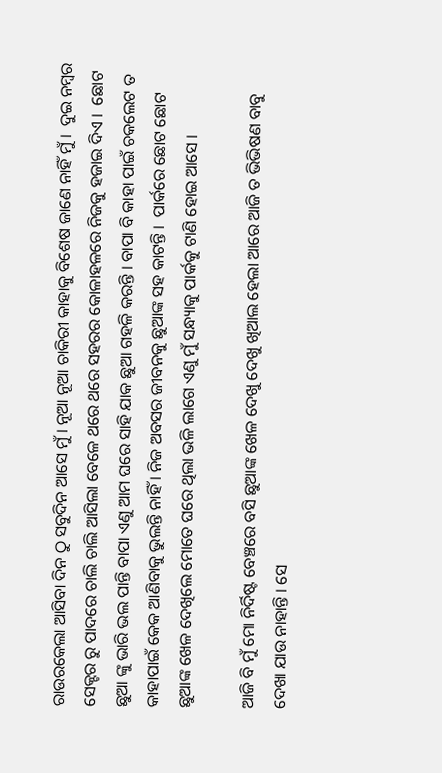ରାଉରକେଲା ଆସିବା ଦିନ ଠୁ ସବୁଦିନ ଆସେ ମୁଁ । ନୂଆ ନୂଆ ଚାକିରୀ କାହାକୁ ବିଶେଷ ଜାଣେ ନାହିଁ ମୁଁ ।  ଦୁଇ ନମ୍ବର ସେକ୍ଟର ରୁ ପାଦରେ ଚାଲି ଚାଲି ଆସିଲା ବେଳେ ଥରେ ଥରେ ସହରର କୋଳାହଳରେ ନିଜକୁ ହଜାଇ ଦିଏ ।  ଛୋଟ ଛୁଆ ଙ୍କୁ ଭାରି ଭଲ ପାନ୍ତି ବାପା ଏଣୁ ଆମ ଘରେ ସାହି ଯାକ ଛୁଆ ଗହଳି କରନ୍ତି । ବାପା ବି କାହା ପାଇଁ ଚକଲେଟ ତ କାହାପାଇଁ କେକ ଆଣିବାକୁ ଭୁଲନ୍ତି ନାହିଁ । ନିଜ ଅବସର ଜୀବନକୁ ଛୁଆଙ୍କ ସହ କାଟନ୍ତି ।  ପାର୍କରେ ଛୋଟ ଛୋଟ ଛୁଆଙ୍କ ଖେଳ ଦେଖିଲେ ମୋତେ ଘରେ ଥିଲା ଭଳି ଲାଗେ ଏଣୁ ମୁଁ ସନ୍ଧ୍ୟାକୁ ପାର୍କକୁ ଟାଣି ହୋଇ ଆସେ ।

ଆଜି ବି ମୁଁ ମୋ ନିର୍ଦିଷ୍ଟ ବେଞ୍ଚରେ ବସି ଛୁଆଙ୍କ ଖେଳ ଦେଖୁ ଦେଖୁ ଖିଆଲ ହେଲା ଆରେ ଆଜି ତ ଭିଭିଷଣ ବାବୁ ଦେଖା ଯାଉ ନାହାନ୍ତି । ସେ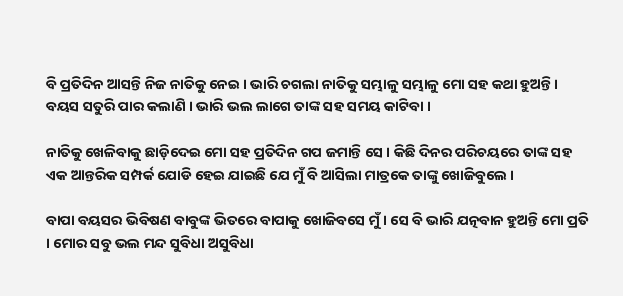ବି ପ୍ରତିଦିନ ଆସନ୍ତି ନିଜ ନାତିକୁ ନେଇ । ଭାରି ଚଗଲା ନାତିକୁ ସମ୍ଭାଳୁ ସମ୍ଭାଳୁ ମୋ ସହ କଥା ହୁଅନ୍ତି । ବୟସ ସତୁରି ପାର କଲାଣି । ଭାରି ଭଲ ଲାଗେ ତାଙ୍କ ସହ ସମୟ କାଟିବା ।

ନାତିକୁ ଖେଳିବାକୁ ଛାଡ଼ିଦେଇ ମୋ ସହ ପ୍ରତିଦିନ ଗପ ଜମାନ୍ତି ସେ । କିଛି ଦିନର ପରିଚୟରେ ତାଙ୍କ ସହ ଏକ ଆନ୍ତରିକ ସମ୍ପର୍କ ଯୋଡି ହେଇ ଯାଇଛି ଯେ ମୁଁ ବି ଆସିଲା ମାତ୍ରକେ ତାଙ୍କୁ ଖୋଜିବୁଲେ ।

ବାପା ବୟସର ଭିବିଷଣ ବାବୁଙ୍କ ଭିତରେ ବାପାକୁ ଖୋଜିବସେ ମୁଁ । ସେ ବି ଭାରି ଯତ୍ନବାନ ହୁଅନ୍ତି ମୋ ପ୍ରତି । ମୋର ସବୁ ଭଲ ମନ୍ଦ ସୁବିଧା ଅସୁବିଧା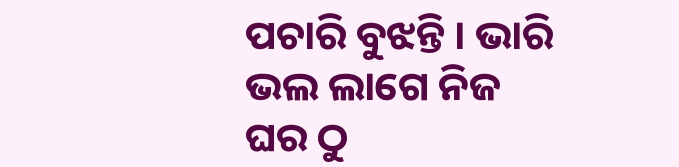ପଚାରି ବୁଝନ୍ତି । ଭାରି ଭଲ ଲାଗେ ନିଜ ଘର ଠୁ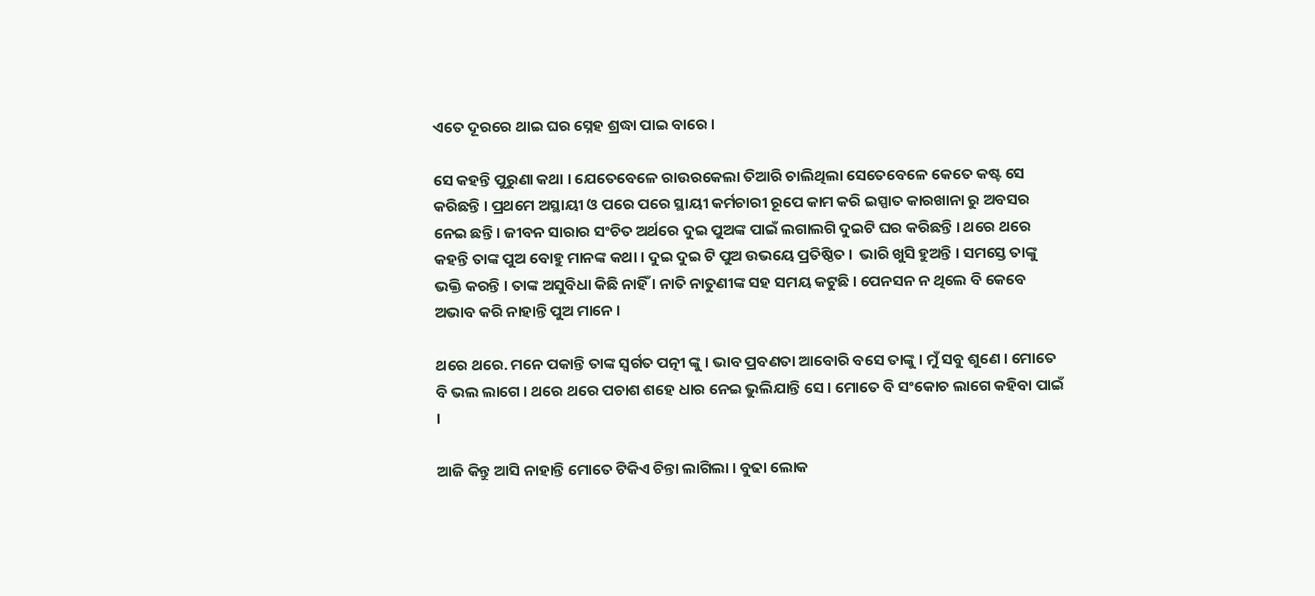ଏତେ ଦୂରରେ ଥାଇ ଘର ସ୍ନେହ ଶ୍ରଦ୍ଧା ପାଇ ବାରେ ।

ସେ କହନ୍ତି ପୁରୁଣା କଥା । ଯେତେବେଳେ ରାଉରକେଲା ତିଆରି ଚାଲିଥିଲା ସେତେବେଳେ କେତେ କଷ୍ଟ ସେ କରିଛନ୍ତି । ପ୍ରଥମେ ଅସ୍ଥାୟୀ ଓ ପରେ ପରେ ସ୍ଥାୟୀ କର୍ମଚାରୀ ରୂପେ କାମ କରି ଇସ୍ପାତ କାରଖାନା ରୁ ଅବସର ନେଇ ଛନ୍ତି । ଜୀବନ ସାରାର ସଂଚିତ ଅର୍ଥରେ ଦୁଇ ପୁଅଙ୍କ ପାଇଁ ଲଗାଲଗି ଦୁଇଟି ଘର କରିଛନ୍ତି । ଥରେ ଥରେ କହନ୍ତି ତାଙ୍କ ପୁଅ ବୋହୁ ମାନଙ୍କ କଥା । ଦୁଇ ଦୁଇ ଟି ପୁଅ ଉଭୟେ ପ୍ରତିଷ୍ଠିତ ।  ଭାରି ଖୁସି ହୁଅନ୍ତି । ସମସ୍ତେ ତାଙ୍କୁ ଭକ୍ତି କରନ୍ତି । ତାଙ୍କ ଅସୁବିଧା କିଛି ନାହିଁ । ନାତି ନାତୁଣୀଙ୍କ ସହ ସମୟ କଟୁଛି । ପେନସନ ନ ଥିଲେ ବି କେବେ ଅଭାବ କରି ନାହାନ୍ତି ପୁଅ ମାନେ ।

ଥରେ ଥରେ. ମନେ ପକାନ୍ତି ତାଙ୍କ ସ୍ବର୍ଗତ ପତ୍ନୀ ଙ୍କୁ । ଭାବ ପ୍ରବଣତା ଆବୋରି ବସେ ତାଙ୍କୁ । ମୁଁ ସବୁ ଶୁଣେ । ମୋତେ ବି ଭଲ ଲାଗେ । ଥରେ ଥରେ ପଚାଶ ଶହେ ଧାର ନେଇ ଭୁଲିଯାନ୍ତି ସେ । ମୋତେ ବି ସଂକୋଚ ଲାଗେ କହିବା ପାଇଁ ।

ଆଜି କିନ୍ତୁ ଆସି ନାହାନ୍ତି ମୋତେ ଟିକିଏ ଚିନ୍ତା ଲାଗିଲା । ବୁଢା ଲୋକ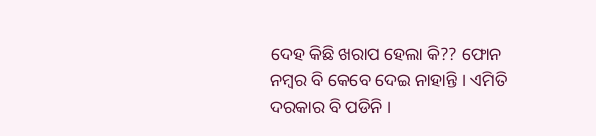ଦେହ କିଛି ଖରାପ ହେଲା କି?? ଫୋନ ନମ୍ବର ବି କେବେ ଦେଇ ନାହାନ୍ତି । ଏମିତି ଦରକାର ବି ପଡିନି ।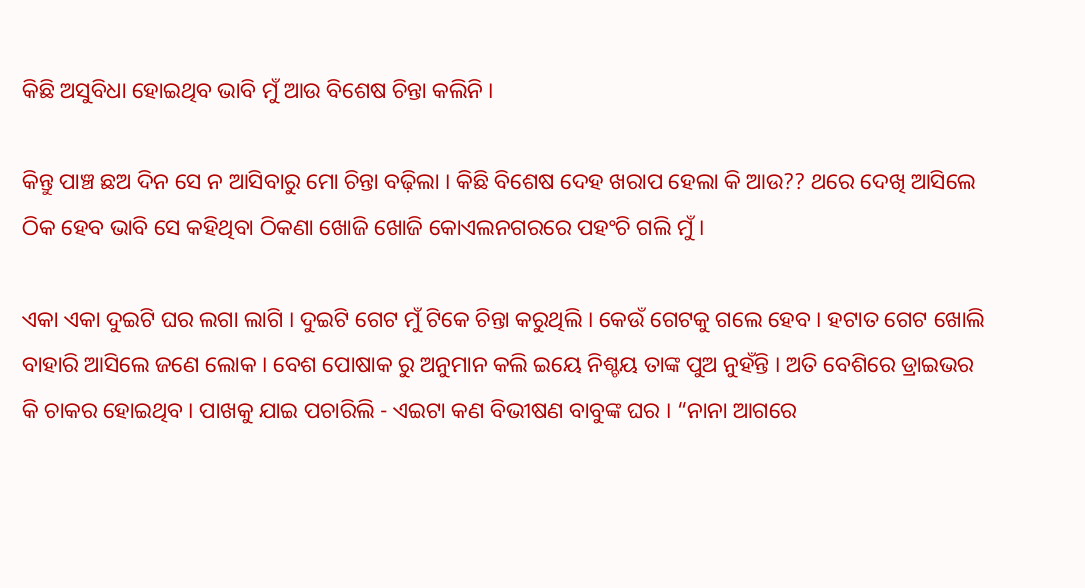କିଛି ଅସୁବିଧା ହୋଇଥିବ ଭାବି ମୁଁ ଆଉ ବିଶେଷ ଚିନ୍ତା କଲିନି ।

କିନ୍ତୁ ପାଞ୍ଚ ଛଅ ଦିନ ସେ ନ ଆସିବାରୁ ମୋ ଚିନ୍ତା ବଢ଼ିଲା । କିଛି ବିଶେଷ ଦେହ ଖରାପ ହେଲା କି ଆଉ?? ଥରେ ଦେଖି ଆସିଲେ ଠିକ ହେବ ଭାବି ସେ କହିଥିବା ଠିକଣା ଖୋଜି ଖୋଜି କୋଏଲନଗରରେ ପହଂଚି ଗଲି ମୁଁ ।

ଏକା ଏକା ଦୁଇଟି ଘର ଲଗା ଲାଗି । ଦୁଇଟି ଗେଟ ମୁଁ ଟିକେ ଚିନ୍ତା କରୁଥିଲି । କେଉଁ ଗେଟକୁ ଗଲେ ହେବ । ହଟାତ ଗେଟ ଖୋଲି ବାହାରି ଆସିଲେ ଜଣେ ଲୋକ । ବେଶ ପୋଷାକ ରୁ ଅନୁମାନ କଲି ଇୟେ ନିଶ୍ଚୟ ତାଙ୍କ ପୁଅ ନୁହଁନ୍ତି । ଅତି ବେଶିରେ ଡ୍ରାଇଭର କି ଚାକର ହୋଇଥିବ । ପାଖକୁ ଯାଇ ପଚାରିଲି - ଏଇଟା କଣ ବିଭୀଷଣ ବାବୁଙ୍କ ଘର । “ନାନା ଆଗରେ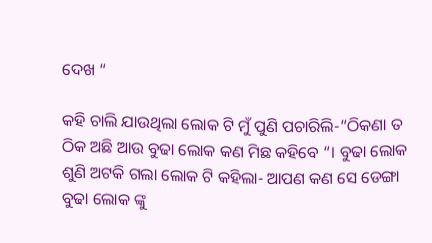ଦେଖ “

କହି ଚାଲି ଯାଉଥିଲା ଲୋକ ଟି ମୁଁ ପୁଣି ପଚାରିଲି-“ଠିକଣା ତ ଠିକ ଅଛି ଆଉ ବୁଢା ଲୋକ କଣ ମିଛ କହିବେ “। ବୁଢା ଲୋକ ଶୁଣି ଅଟକି ଗଲା ଲୋକ ଟି କହିଲା- ଆପଣ କଣ ସେ ଡେଙ୍ଗା ବୁଢା ଲୋକ ଙ୍କୁ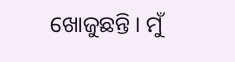ଖୋଜୁଛନ୍ତି । ମୁଁ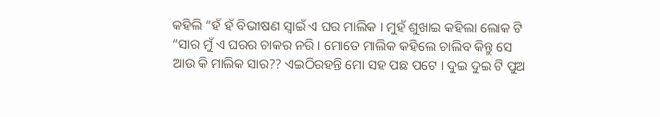କହିଲି “ହଁ ହଁ ବିଭୀଷଣ ସ୍ୱାଇଁ ଏ ଘର ମାଲିକ । ମୁହଁ ଶୁଖାଇ କହିଲା ଲୋକ ଟି “ସାର ମୁଁ ଏ ଘରର ଚାକର ନରି । ମୋତେ ମାଲିକ କହିଲେ ଚାଲିବ କିନ୍ତୁ ସେ ଆଉ କି ମାଲିକ ସାର?? ଏଇଠିରହନ୍ତି ମୋ ସହ ପଛ ପଟେ । ଦୁଇ ଦୁଇ ଟି ପୁଅ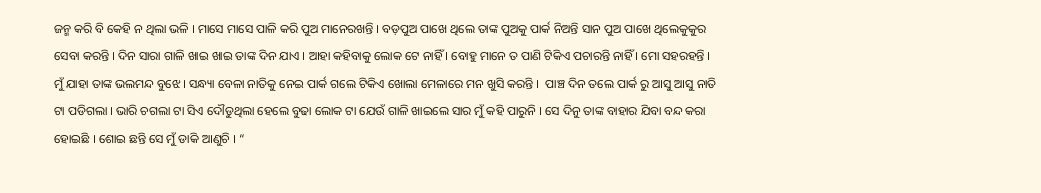ଜନ୍ମ କରି ବି କେହି ନ ଥିଲା ଭଳି । ମାସେ ମାସେ ପାଳି କରି ପୁଅ ମାନେରଖନ୍ତି । ବଡ଼ପୁଅ ପାଖେ ଥିଲେ ତାଙ୍କ ପୁଅକୁ ପାର୍କ ନିଅନ୍ତି ସାନ ପୁଅ ପାଖେ ଥିଲେକୁକୁର ସେବା କରନ୍ତି । ଦିନ ସାରା ଗାଳି ଖାଇ ଖାଇ ତାଙ୍କ ଦିନ ଯାଏ । ଆହା କହିବାକୁ ଲୋକ ଟେ ନାହିଁ । ବୋହୁ ମାନେ ତ ପାଣି ଟିକିଏ ପଚାରନ୍ତି ନାହିଁ । ମୋ ସହରହନ୍ତି । ମୁଁ ଯାହା ତାଙ୍କ ଭଲମନ୍ଦ ବୁଝେ । ସନ୍ଧ୍ୟା ବେଳା ନାତିକୁ ନେଇ ପାର୍କ ଗଲେ ଟିକିଏ ଖୋଲା ମେଳାରେ ମନ ଖୁସି କରନ୍ତି ।  ପାଞ୍ଚ ଦିନ ତଲେ ପାର୍କ ରୁ ଆସୁ ଆସୁ ନାତି ଟା ପଡିଗଲା । ଭାରି ଚଗଲା ଟା ସିଏ ଦୌଡୁଥିଲା ହେଲେ ବୁଢା ଲୋକ ଟା ଯେଉଁ ଗାଳି ଖାଇଲେ ସାର ମୁଁ କହି ପାରୁନି । ସେ ଦିନୁ ତାଙ୍କ ବାହାର ଯିବା ବନ୍ଦ କରା ହୋଇଛି । ଶୋଇ ଛନ୍ତି ସେ ମୁଁ ଡାକି ଆଣୁଚି । “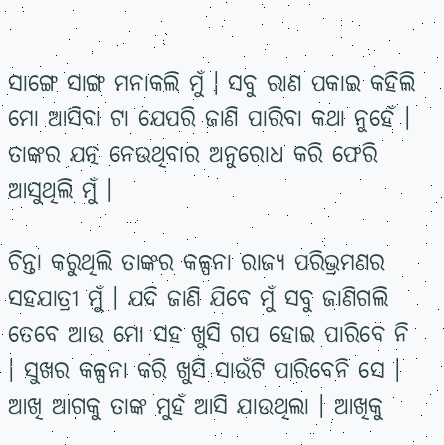ସାଙ୍ଗେ ସାଙ୍ଗ ମନାକଲି ମୁଁ । ସବୁ ରାଣ ପକାଇ କହିଲି ମୋ ଆସିବା ଟା ଯେପରି ଜାଣି ପାରିବା କଥା ନୁହେଁ । ତାଙ୍କର ଯତ୍ନ ନେଉଥିବାର ଅନୁରୋଧ କରି ଫେରି ଆସୁଥିଲି ମୁଁ ।

ଚିନ୍ତା କରୁଥିଲି ତାଙ୍କର କଳ୍ପନା ରାଜ୍ୟ ପରିଭ୍ରମଣର ସହଯାତ୍ରୀ ମୁଁ । ଯଦି ଜାଣି ଯିବେ ମୁଁ ସବୁ ଜାଣିଗଲି ତେବେ ଆଉ ମୋ ସହ ଖୁସି ଗପ ହୋଇ ପାରିବେ ନି । ସୁଖର କଳ୍ପନା କରି ଖୁସି ସାଉଁଟି ପାରିବେନି ସେ । ଆଖି ଆଗକୁ ତାଙ୍କ ମୁହଁ ଆସି ଯାଉଥିଲା । ଆଖିକୁ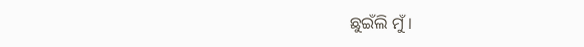ଛୁଇଁଲି ମୁଁ ।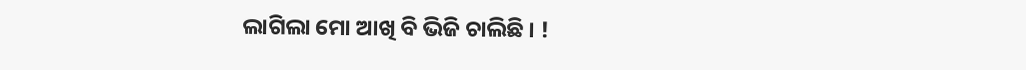ଲାଗିଲା ମୋ ଆଖି ବି ଭିଜି ଚାଲିଛି । !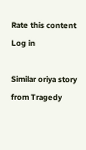Rate this content
Log in

Similar oriya story from Tragedy